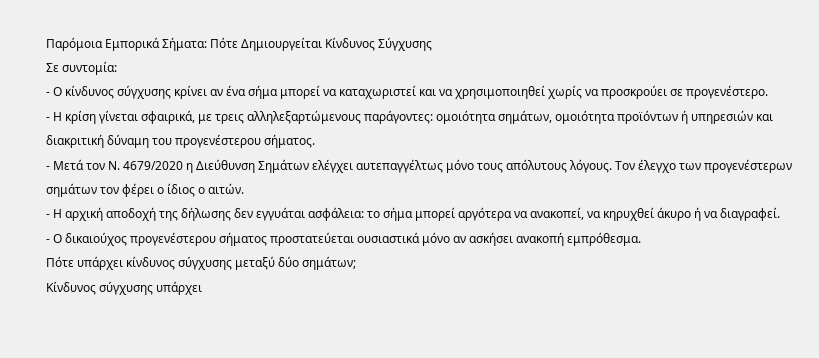Παρόμοια Εμπορικά Σήματα: Πότε Δημιουργείται Κίνδυνος Σύγχυσης
Σε συντομία:
- Ο κίνδυνος σύγχυσης κρίνει αν ένα σήμα μπορεί να καταχωριστεί και να χρησιμοποιηθεί χωρίς να προσκρούει σε προγενέστερο.
- Η κρίση γίνεται σφαιρικά, με τρεις αλληλεξαρτώμενους παράγοντες: ομοιότητα σημάτων, ομοιότητα προϊόντων ή υπηρεσιών και διακριτική δύναμη του προγενέστερου σήματος.
- Μετά τον Ν. 4679/2020 η Διεύθυνση Σημάτων ελέγχει αυτεπαγγέλτως μόνο τους απόλυτους λόγους. Τον έλεγχο των προγενέστερων σημάτων τον φέρει ο ίδιος ο αιτών.
- Η αρχική αποδοχή της δήλωσης δεν εγγυάται ασφάλεια: το σήμα μπορεί αργότερα να ανακοπεί, να κηρυχθεί άκυρο ή να διαγραφεί.
- Ο δικαιούχος προγενέστερου σήματος προστατεύεται ουσιαστικά μόνο αν ασκήσει ανακοπή εμπρόθεσμα.
Πότε υπάρχει κίνδυνος σύγχυσης μεταξύ δύο σημάτων;
Κίνδυνος σύγχυσης υπάρχει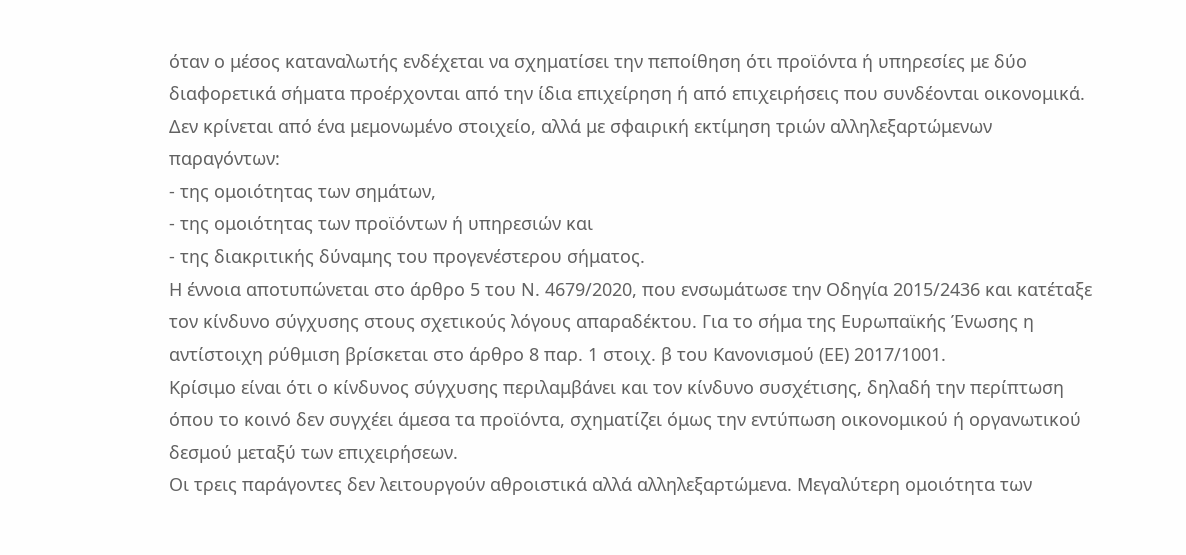όταν ο μέσος καταναλωτής ενδέχεται να σχηματίσει την πεποίθηση ότι προϊόντα ή υπηρεσίες με δύο διαφορετικά σήματα προέρχονται από την ίδια επιχείρηση ή από επιχειρήσεις που συνδέονται οικονομικά. Δεν κρίνεται από ένα μεμονωμένο στοιχείο, αλλά με σφαιρική εκτίμηση τριών αλληλεξαρτώμενων παραγόντων:
- της ομοιότητας των σημάτων,
- της ομοιότητας των προϊόντων ή υπηρεσιών και
- της διακριτικής δύναμης του προγενέστερου σήματος.
Η έννοια αποτυπώνεται στο άρθρο 5 του Ν. 4679/2020, που ενσωμάτωσε την Οδηγία 2015/2436 και κατέταξε τον κίνδυνο σύγχυσης στους σχετικούς λόγους απαραδέκτου. Για το σήμα της Ευρωπαϊκής Ένωσης η αντίστοιχη ρύθμιση βρίσκεται στο άρθρο 8 παρ. 1 στοιχ. β του Κανονισμού (ΕΕ) 2017/1001.
Κρίσιμο είναι ότι ο κίνδυνος σύγχυσης περιλαμβάνει και τον κίνδυνο συσχέτισης, δηλαδή την περίπτωση όπου το κοινό δεν συγχέει άμεσα τα προϊόντα, σχηματίζει όμως την εντύπωση οικονομικού ή οργανωτικού δεσμού μεταξύ των επιχειρήσεων.
Οι τρεις παράγοντες δεν λειτουργούν αθροιστικά αλλά αλληλεξαρτώμενα. Μεγαλύτερη ομοιότητα των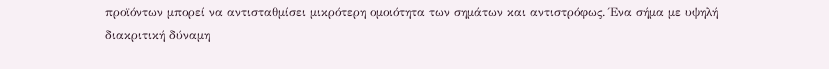προϊόντων μπορεί να αντισταθμίσει μικρότερη ομοιότητα των σημάτων και αντιστρόφως. Ένα σήμα με υψηλή διακριτική δύναμη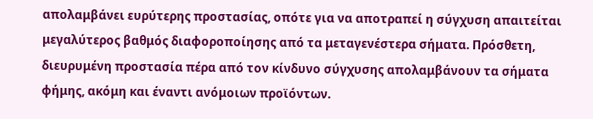απολαμβάνει ευρύτερης προστασίας, οπότε για να αποτραπεί η σύγχυση απαιτείται μεγαλύτερος βαθμός διαφοροποίησης από τα μεταγενέστερα σήματα. Πρόσθετη, διευρυμένη προστασία πέρα από τον κίνδυνο σύγχυσης απολαμβάνουν τα σήματα φήμης, ακόμη και έναντι ανόμοιων προϊόντων.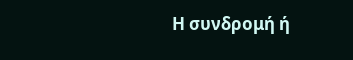Η συνδρομή ή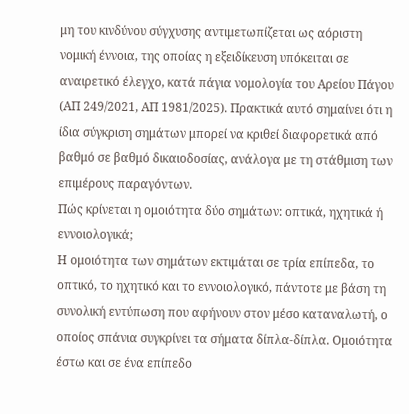μη του κινδύνου σύγχυσης αντιμετωπίζεται ως αόριστη νομική έννοια, της οποίας η εξειδίκευση υπόκειται σε αναιρετικό έλεγχο, κατά πάγια νομολογία του Αρείου Πάγου (ΑΠ 249/2021, ΑΠ 1981/2025). Πρακτικά αυτό σημαίνει ότι η ίδια σύγκριση σημάτων μπορεί να κριθεί διαφορετικά από βαθμό σε βαθμό δικαιοδοσίας, ανάλογα με τη στάθμιση των επιμέρους παραγόντων.
Πώς κρίνεται η ομοιότητα δύο σημάτων: οπτικά, ηχητικά ή εννοιολογικά;
Η ομοιότητα των σημάτων εκτιμάται σε τρία επίπεδα, το οπτικό, το ηχητικό και το εννοιολογικό, πάντοτε με βάση τη συνολική εντύπωση που αφήνουν στον μέσο καταναλωτή, ο οποίος σπάνια συγκρίνει τα σήματα δίπλα-δίπλα. Ομοιότητα έστω και σε ένα επίπεδο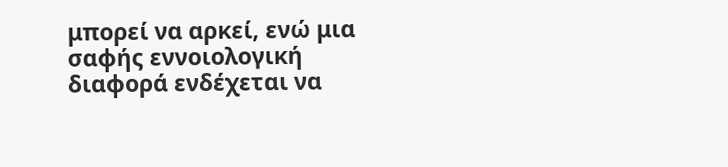μπορεί να αρκεί, ενώ μια σαφής εννοιολογική διαφορά ενδέχεται να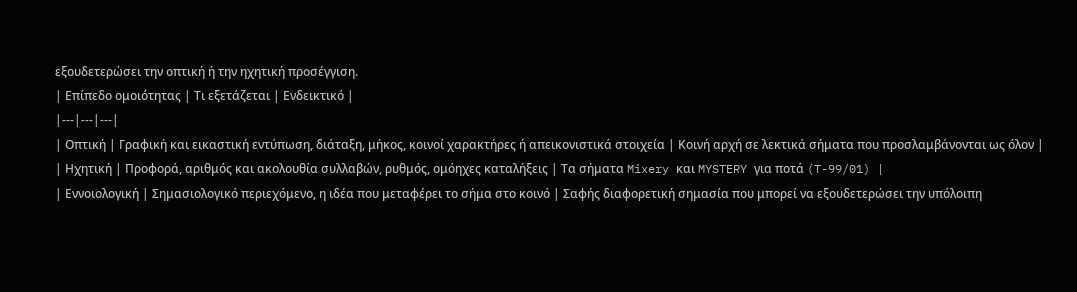εξουδετερώσει την οπτική ή την ηχητική προσέγγιση.
| Επίπεδο ομοιότητας | Τι εξετάζεται | Ενδεικτικό |
|---|---|---|
| Οπτική | Γραφική και εικαστική εντύπωση, διάταξη, μήκος, κοινοί χαρακτήρες ή απεικονιστικά στοιχεία | Κοινή αρχή σε λεκτικά σήματα που προσλαμβάνονται ως όλον |
| Ηχητική | Προφορά, αριθμός και ακολουθία συλλαβών, ρυθμός, ομόηχες καταλήξεις | Τα σήματα Mixery και MYSTERY για ποτά (T-99/01) |
| Εννοιολογική | Σημασιολογικό περιεχόμενο, η ιδέα που μεταφέρει το σήμα στο κοινό | Σαφής διαφορετική σημασία που μπορεί να εξουδετερώσει την υπόλοιπη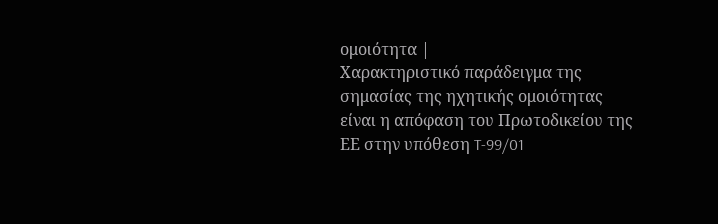ομοιότητα |
Χαρακτηριστικό παράδειγμα της σημασίας της ηχητικής ομοιότητας είναι η απόφαση του Πρωτοδικείου της ΕΕ στην υπόθεση T-99/01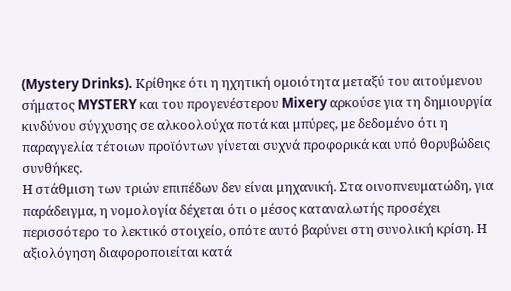(Mystery Drinks). Κρίθηκε ότι η ηχητική ομοιότητα μεταξύ του αιτούμενου σήματος MYSTERY και του προγενέστερου Mixery αρκούσε για τη δημιουργία κινδύνου σύγχυσης σε αλκοολούχα ποτά και μπύρες, με δεδομένο ότι η παραγγελία τέτοιων προϊόντων γίνεται συχνά προφορικά και υπό θορυβώδεις συνθήκες.
Η στάθμιση των τριών επιπέδων δεν είναι μηχανική. Στα οινοπνευματώδη, για παράδειγμα, η νομολογία δέχεται ότι ο μέσος καταναλωτής προσέχει περισσότερο το λεκτικό στοιχείο, οπότε αυτό βαρύνει στη συνολική κρίση. Η αξιολόγηση διαφοροποιείται κατά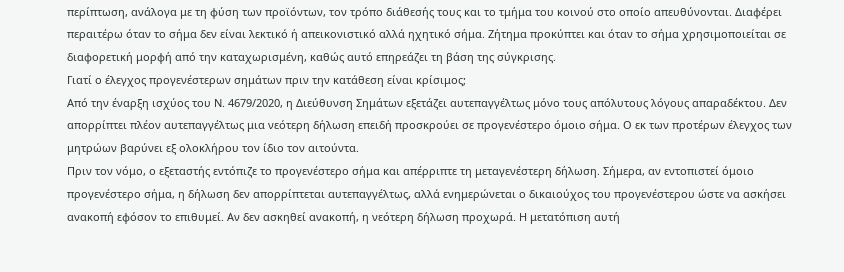περίπτωση, ανάλογα με τη φύση των προϊόντων, τον τρόπο διάθεσής τους και το τμήμα του κοινού στο οποίο απευθύνονται. Διαφέρει περαιτέρω όταν το σήμα δεν είναι λεκτικό ή απεικονιστικό αλλά ηχητικό σήμα. Ζήτημα προκύπτει και όταν το σήμα χρησιμοποιείται σε διαφορετική μορφή από την καταχωρισμένη, καθώς αυτό επηρεάζει τη βάση της σύγκρισης.
Γιατί ο έλεγχος προγενέστερων σημάτων πριν την κατάθεση είναι κρίσιμος;
Από την έναρξη ισχύος του Ν. 4679/2020, η Διεύθυνση Σημάτων εξετάζει αυτεπαγγέλτως μόνο τους απόλυτους λόγους απαραδέκτου. Δεν απορρίπτει πλέον αυτεπαγγέλτως μια νεότερη δήλωση επειδή προσκρούει σε προγενέστερο όμοιο σήμα. Ο εκ των προτέρων έλεγχος των μητρώων βαρύνει εξ ολοκλήρου τον ίδιο τον αιτούντα.
Πριν τον νόμο, ο εξεταστής εντόπιζε το προγενέστερο σήμα και απέρριπτε τη μεταγενέστερη δήλωση. Σήμερα, αν εντοπιστεί όμοιο προγενέστερο σήμα, η δήλωση δεν απορρίπτεται αυτεπαγγέλτως, αλλά ενημερώνεται ο δικαιούχος του προγενέστερου ώστε να ασκήσει ανακοπή εφόσον το επιθυμεί. Αν δεν ασκηθεί ανακοπή, η νεότερη δήλωση προχωρά. Η μετατόπιση αυτή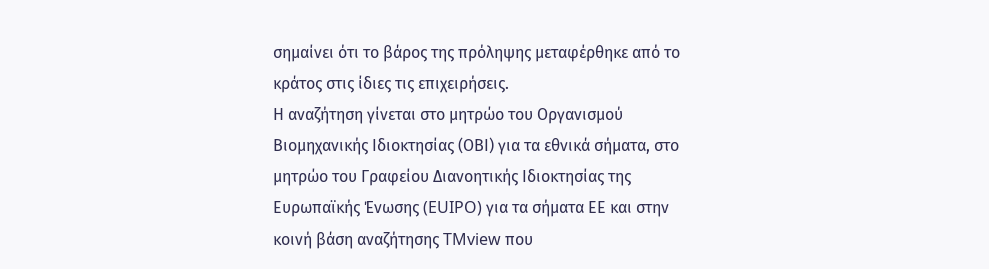σημαίνει ότι το βάρος της πρόληψης μεταφέρθηκε από το κράτος στις ίδιες τις επιχειρήσεις.
Η αναζήτηση γίνεται στο μητρώο του Οργανισμού Βιομηχανικής Ιδιοκτησίας (ΟΒΙ) για τα εθνικά σήματα, στο μητρώο του Γραφείου Διανοητικής Ιδιοκτησίας της Ευρωπαϊκής Ένωσης (EUIPO) για τα σήματα ΕΕ και στην κοινή βάση αναζήτησης TMview που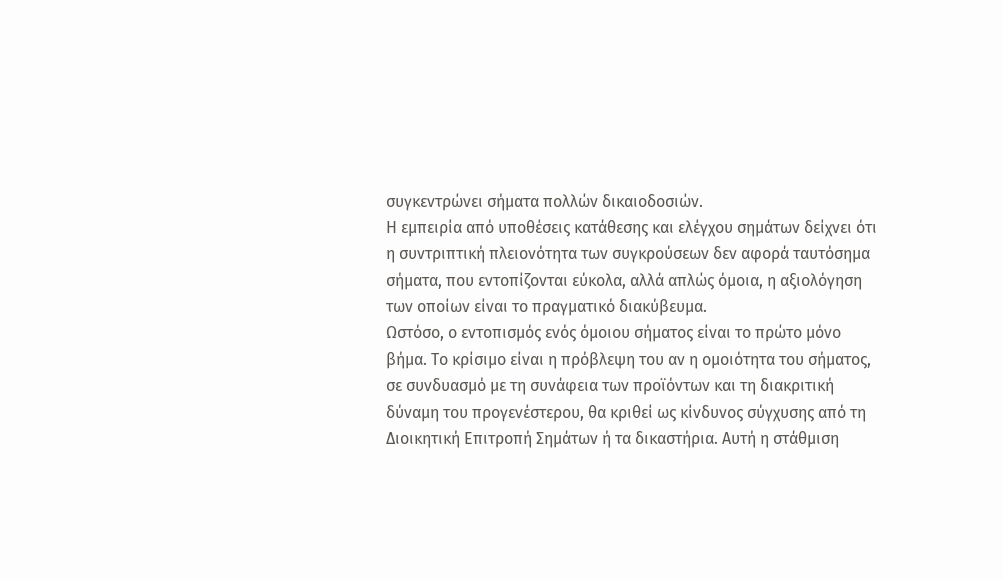συγκεντρώνει σήματα πολλών δικαιοδοσιών.
Η εμπειρία από υποθέσεις κατάθεσης και ελέγχου σημάτων δείχνει ότι η συντριπτική πλειονότητα των συγκρούσεων δεν αφορά ταυτόσημα σήματα, που εντοπίζονται εύκολα, αλλά απλώς όμοια, η αξιολόγηση των οποίων είναι το πραγματικό διακύβευμα.
Ωστόσο, ο εντοπισμός ενός όμοιου σήματος είναι το πρώτο μόνο βήμα. Το κρίσιμο είναι η πρόβλεψη του αν η ομοιότητα του σήματος, σε συνδυασμό με τη συνάφεια των προϊόντων και τη διακριτική δύναμη του προγενέστερου, θα κριθεί ως κίνδυνος σύγχυσης από τη Διοικητική Επιτροπή Σημάτων ή τα δικαστήρια. Αυτή η στάθμιση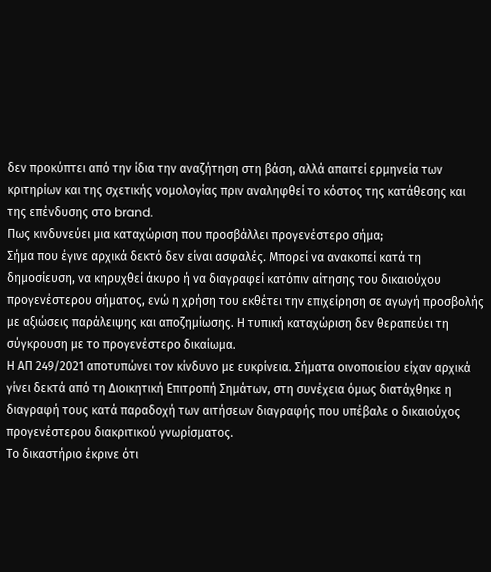δεν προκύπτει από την ίδια την αναζήτηση στη βάση, αλλά απαιτεί ερμηνεία των κριτηρίων και της σχετικής νομολογίας πριν αναληφθεί το κόστος της κατάθεσης και της επένδυσης στο brand.
Πως κινδυνεύει μια καταχώριση που προσβάλλει προγενέστερο σήμα;
Σήμα που έγινε αρχικά δεκτό δεν είναι ασφαλές. Μπορεί να ανακοπεί κατά τη δημοσίευση, να κηρυχθεί άκυρο ή να διαγραφεί κατόπιν αίτησης του δικαιούχου προγενέστερου σήματος, ενώ η χρήση του εκθέτει την επιχείρηση σε αγωγή προσβολής με αξιώσεις παράλειψης και αποζημίωσης. Η τυπική καταχώριση δεν θεραπεύει τη σύγκρουση με το προγενέστερο δικαίωμα.
Η ΑΠ 249/2021 αποτυπώνει τον κίνδυνο με ευκρίνεια. Σήματα οινοποιείου είχαν αρχικά γίνει δεκτά από τη Διοικητική Επιτροπή Σημάτων, στη συνέχεια όμως διατάχθηκε η διαγραφή τους κατά παραδοχή των αιτήσεων διαγραφής που υπέβαλε ο δικαιούχος προγενέστερου διακριτικού γνωρίσματος.
Το δικαστήριο έκρινε ότι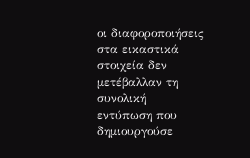οι διαφοροποιήσεις στα εικαστικά στοιχεία δεν μετέβαλλαν τη συνολική εντύπωση που δημιουργούσε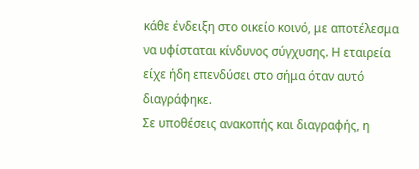κάθε ένδειξη στο οικείο κοινό, με αποτέλεσμα να υφίσταται κίνδυνος σύγχυσης. Η εταιρεία είχε ήδη επενδύσει στο σήμα όταν αυτό διαγράφηκε.
Σε υποθέσεις ανακοπής και διαγραφής, η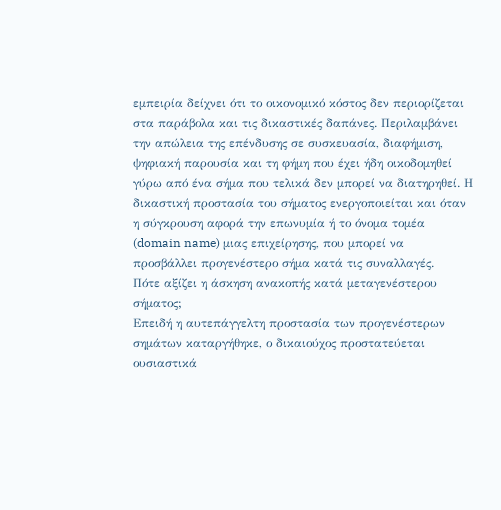εμπειρία δείχνει ότι το οικονομικό κόστος δεν περιορίζεται στα παράβολα και τις δικαστικές δαπάνες. Περιλαμβάνει την απώλεια της επένδυσης σε συσκευασία, διαφήμιση, ψηφιακή παρουσία και τη φήμη που έχει ήδη οικοδομηθεί γύρω από ένα σήμα που τελικά δεν μπορεί να διατηρηθεί. Η δικαστική προστασία του σήματος ενεργοποιείται και όταν η σύγκρουση αφορά την επωνυμία ή το όνομα τομέα (domain name) μιας επιχείρησης, που μπορεί να προσβάλλει προγενέστερο σήμα κατά τις συναλλαγές.
Πότε αξίζει η άσκηση ανακοπής κατά μεταγενέστερου σήματος;
Επειδή η αυτεπάγγελτη προστασία των προγενέστερων σημάτων καταργήθηκε, ο δικαιούχος προστατεύεται ουσιαστικά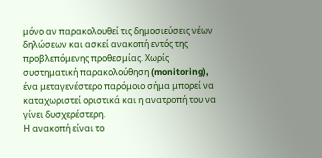μόνο αν παρακολουθεί τις δημοσιεύσεις νέων δηλώσεων και ασκεί ανακοπή εντός της προβλεπόμενης προθεσμίας. Χωρίς συστηματική παρακολούθηση (monitoring), ένα μεταγενέστερο παρόμοιο σήμα μπορεί να καταχωριστεί οριστικά και η ανατροπή του να γίνει δυσχερέστερη.
Η ανακοπή είναι το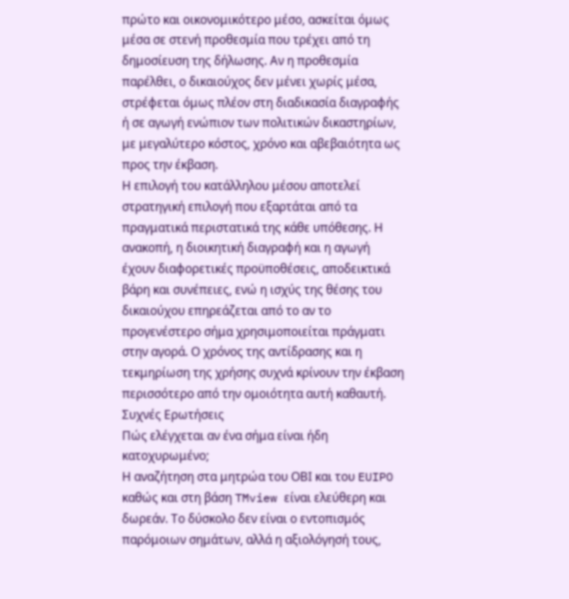πρώτο και οικονομικότερο μέσο, ασκείται όμως μέσα σε στενή προθεσμία που τρέχει από τη δημοσίευση της δήλωσης. Αν η προθεσμία παρέλθει, ο δικαιούχος δεν μένει χωρίς μέσα, στρέφεται όμως πλέον στη διαδικασία διαγραφής ή σε αγωγή ενώπιον των πολιτικών δικαστηρίων, με μεγαλύτερο κόστος, χρόνο και αβεβαιότητα ως προς την έκβαση.
Η επιλογή του κατάλληλου μέσου αποτελεί στρατηγική επιλογή που εξαρτάται από τα πραγματικά περιστατικά της κάθε υπόθεσης. Η ανακοπή, η διοικητική διαγραφή και η αγωγή έχουν διαφορετικές προϋποθέσεις, αποδεικτικά βάρη και συνέπειες, ενώ η ισχύς της θέσης του δικαιούχου επηρεάζεται από το αν το προγενέστερο σήμα χρησιμοποιείται πράγματι στην αγορά. Ο χρόνος της αντίδρασης και η τεκμηρίωση της χρήσης συχνά κρίνουν την έκβαση περισσότερο από την ομοιότητα αυτή καθαυτή.
Συχνές Ερωτήσεις
Πώς ελέγχεται αν ένα σήμα είναι ήδη κατοχυρωμένο;
Η αναζήτηση στα μητρώα του ΟΒΙ και του EUIPO καθώς και στη βάση TMview είναι ελεύθερη και δωρεάν. Το δύσκολο δεν είναι ο εντοπισμός παρόμοιων σημάτων, αλλά η αξιολόγησή τους,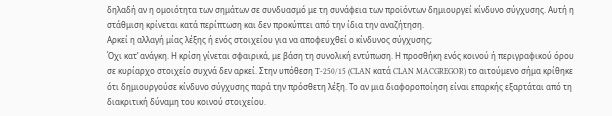δηλαδή αν η ομοιότητα των σημάτων σε συνδυασμό με τη συνάφεια των προϊόντων δημιουργεί κίνδυνο σύγχυσης. Αυτή η στάθμιση κρίνεται κατά περίπτωση και δεν προκύπτει από την ίδια την αναζήτηση.
Αρκεί η αλλαγή μίας λέξης ή ενός στοιχείου για να αποφευχθεί ο κίνδυνος σύγχυσης;
Όχι κατ’ ανάγκη. Η κρίση γίνεται σφαιρικά, με βάση τη συνολική εντύπωση. Η προσθήκη ενός κοινού ή περιγραφικού όρου σε κυρίαρχο στοιχείο συχνά δεν αρκεί. Στην υπόθεση T-250/15 (CLAN κατά CLAN MACGREGOR) το αιτούμενο σήμα κρίθηκε ότι δημιουργούσε κίνδυνο σύγχυσης παρά την πρόσθετη λέξη. Το αν μια διαφοροποίηση είναι επαρκής εξαρτάται από τη διακριτική δύναμη του κοινού στοιχείου.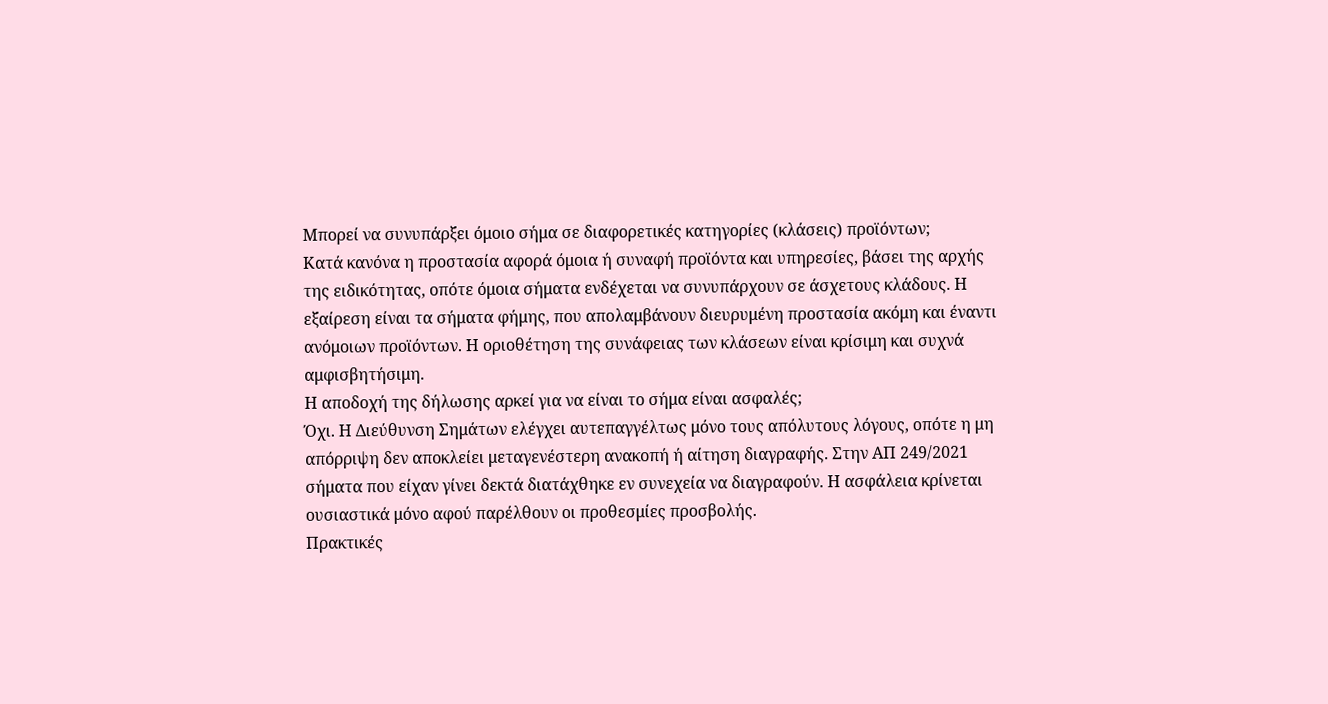Μπορεί να συνυπάρξει όμοιο σήμα σε διαφορετικές κατηγορίες (κλάσεις) προϊόντων;
Κατά κανόνα η προστασία αφορά όμοια ή συναφή προϊόντα και υπηρεσίες, βάσει της αρχής της ειδικότητας, οπότε όμοια σήματα ενδέχεται να συνυπάρχουν σε άσχετους κλάδους. Η εξαίρεση είναι τα σήματα φήμης, που απολαμβάνουν διευρυμένη προστασία ακόμη και έναντι ανόμοιων προϊόντων. Η οριοθέτηση της συνάφειας των κλάσεων είναι κρίσιμη και συχνά αμφισβητήσιμη.
Η αποδοχή της δήλωσης αρκεί για να είναι το σήμα είναι ασφαλές;
Όχι. Η Διεύθυνση Σημάτων ελέγχει αυτεπαγγέλτως μόνο τους απόλυτους λόγους, οπότε η μη απόρριψη δεν αποκλείει μεταγενέστερη ανακοπή ή αίτηση διαγραφής. Στην ΑΠ 249/2021 σήματα που είχαν γίνει δεκτά διατάχθηκε εν συνεχεία να διαγραφούν. Η ασφάλεια κρίνεται ουσιαστικά μόνο αφού παρέλθουν οι προθεσμίες προσβολής.
Πρακτικές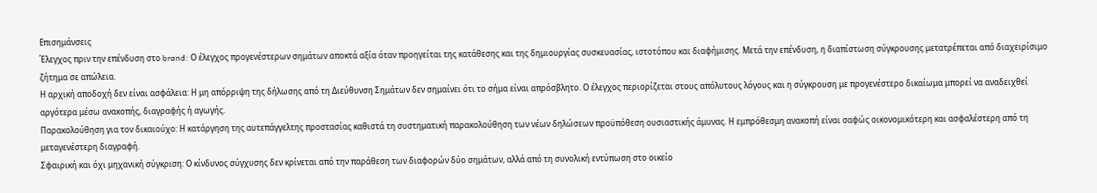Επισημάνσεις
Έλεγχος πριν την επένδυση στο brand: Ο έλεγχος προγενέστερων σημάτων αποκτά αξία όταν προηγείται της κατάθεσης και της δημιουργίας συσκευασίας, ιστοτόπου και διαφήμισης. Μετά την επένδυση, η διαπίστωση σύγκρουσης μετατρέπεται από διαχειρίσιμο ζήτημα σε απώλεια.
Η αρχική αποδοχή δεν είναι ασφάλεια: Η μη απόρριψη της δήλωσης από τη Διεύθυνση Σημάτων δεν σημαίνει ότι το σήμα είναι απρόσβλητο. Ο έλεγχος περιορίζεται στους απόλυτους λόγους και η σύγκρουση με προγενέστερο δικαίωμα μπορεί να αναδειχθεί αργότερα μέσω ανακοπής, διαγραφής ή αγωγής.
Παρακολούθηση για τον δικαιούχο: Η κατάργηση της αυτεπάγγελτης προστασίας καθιστά τη συστηματική παρακολούθηση των νέων δηλώσεων προϋπόθεση ουσιαστικής άμυνας. Η εμπρόθεσμη ανακοπή είναι σαφώς οικονομικότερη και ασφαλέστερη από τη μεταγενέστερη διαγραφή.
Σφαιρική και όχι μηχανική σύγκριση: Ο κίνδυνος σύγχυσης δεν κρίνεται από την παράθεση των διαφορών δύο σημάτων, αλλά από τη συνολική εντύπωση στο οικείο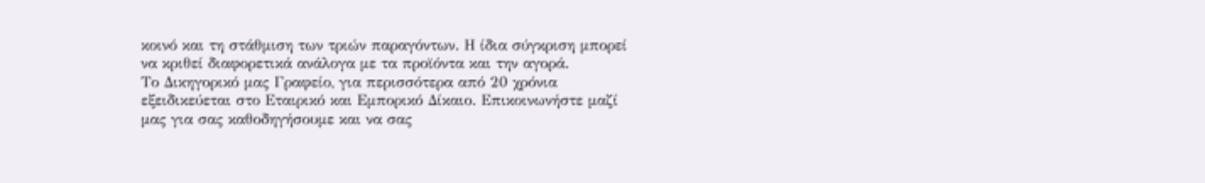κοινό και τη στάθμιση των τριών παραγόντων. Η ίδια σύγκριση μπορεί να κριθεί διαφορετικά ανάλογα με τα προϊόντα και την αγορά.
Το Δικηγορικό μας Γραφείο, για περισσότερα από 20 χρόνια εξειδικεύεται στο Εταιρικό και Εμπορικό Δίκαιο. Επικοινωνήστε μαζί μας για σας καθοδηγήσουμε και να σας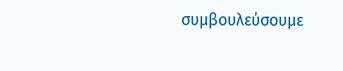συμβουλεύσουμε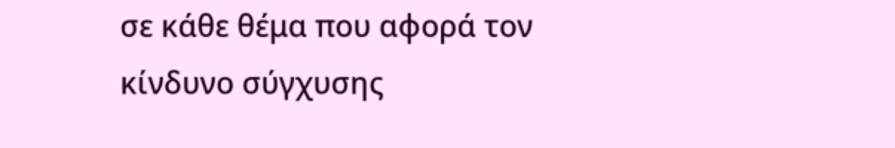σε κάθε θέμα που αφορά τον κίνδυνο σύγχυσης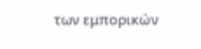των εμπορικών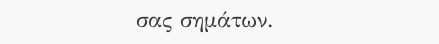σας σημάτων.